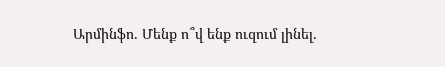Արմինֆո. Մենք ո՞վ ենք ուզում լինել․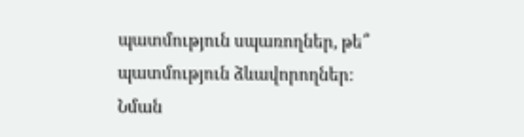պատմություն սպառողներ, թե՞ պատմություն ձևավորողներ: Նման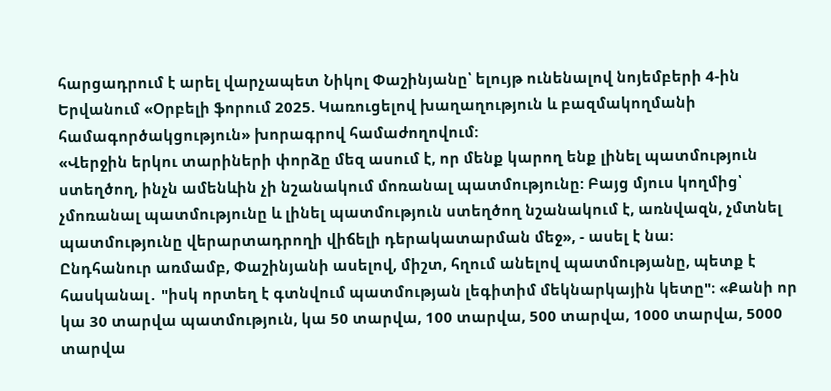հարցադրում է արել վարչապետ Նիկոլ Փաշինյանը՝ ելույթ ունենալով նոյեմբերի 4-ին Երվանում «Օրբելի ֆորում 2025. Կառուցելով խաղաղություն և բազմակողմանի համագործակցություն» խորագրով համաժողովում:
«Վերջին երկու տարիների փորձը մեզ ասում է, որ մենք կարող ենք լինել պատմություն ստեղծող, ինչն ամենևին չի նշանակում մոռանալ պատմությունը: Բայց մյուս կողմից՝ չմոռանալ պատմությունը և լինել պատմություն ստեղծող նշանակում է, առնվազն, չմտնել պատմությունը վերարտադրողի վիճելի դերակատարման մեջ», - ասել է նա։
Ընդհանուր առմամբ, Փաշինյանի ասելով, միշտ, հղում անելով պատմությանը, պետք է հասկանալ․ "իսկ որտեղ է գտնվում պատմության լեգիտիմ մեկնարկային կետը"։ «Քանի որ կա 30 տարվա պատմություն, կա 50 տարվա, 100 տարվա, 500 տարվա, 1000 տարվա, 5000 տարվա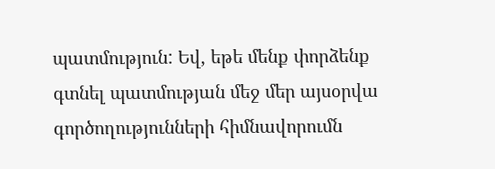պատմություն: Եվ, եթե մենք փորձենք գտնել պատմության մեջ մեր այսօրվա գործողությունների հիմնավորումն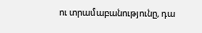ու տրամաբանությունը, դա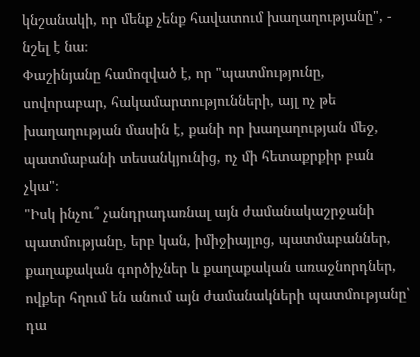կնշանակի, որ մենք չենք հավատում խաղաղությանը", - նշել է նա։
Փաշինյանը համոզված է, որ "պատմությունը, սովորաբար, հակամարտությունների, այլ ոչ թե խաղաղության մասին է, քանի որ խաղաղության մեջ, պատմաբանի տեսանկյունից, ոչ մի հետաքրքիր բան չկա"։
"Իսկ ինչու՞ չանդրադառնալ այն ժամանակաշրջանի պատմությանը, երբ կան, իմիջիայլոց, պատմաբաններ, քաղաքական գործիչներ և քաղաքական առաջնորդներ, ովքեր հղում են անում այն ժամանակների պատմությանը՝ դա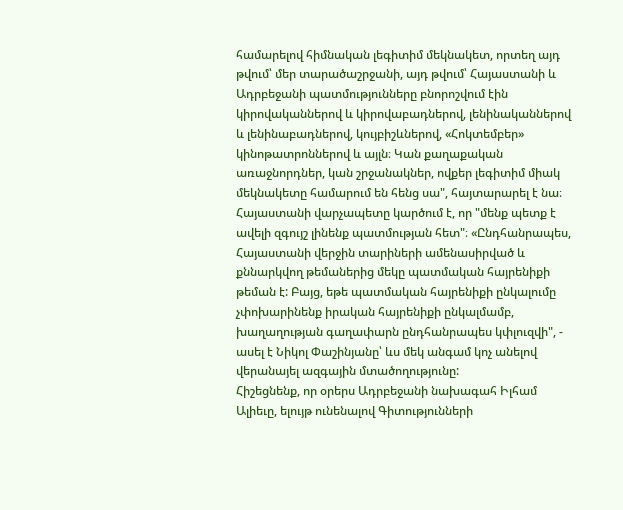համարելով հիմնական լեգիտիմ մեկնակետ, որտեղ այդ թվում՝ մեր տարածաշրջանի, այդ թվում՝ Հայաստանի և Ադրբեջանի պատմությունները բնորոշվում էին կիրովականներով և կիրովաբադներով, լենինականներով և լենինաբադներով, կույբիշևներով, «Հոկտեմբեր» կինոթատրոններով և այլն։ Կան քաղաքական առաջնորդներ, կան շրջանակներ, ովքեր լեգիտիմ միակ մեկնակետը համարում են հենց սա", հայտարարել է նա։
Հայաստանի վարչապետը կարծում է, որ "մենք պետք է ավելի զգույշ լինենք պատմության հետ"։ «Ընդհանրապես, Հայաստանի վերջին տարիների ամենասիրված և քննարկվող թեմաներից մեկը պատմական հայրենիքի թեման է: Բայց, եթե պատմական հայրենիքի ընկալումը չփոխարինենք իրական հայրենիքի ընկալմամբ, խաղաղության գաղափարն ընդհանրապես կփլուզվի", - ասել է Նիկոլ Փաշինյանը՝ ևս մեկ անգամ կոչ անելով վերանայել ազգային մտածողությունը:
Հիշեցնենք, որ օրերս Ադրբեջանի նախագահ Իլհամ Ալիեւը, ելույթ ունենալով Գիտությունների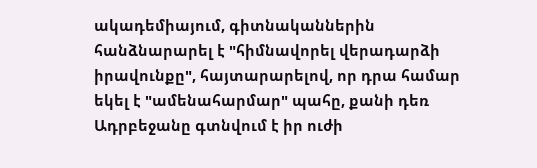ակադեմիայում, գիտնականներին հանձնարարել է "հիմնավորել վերադարձի իրավունքը", հայտարարելով, որ դրա համար եկել է "ամենահարմար" պահը, քանի դեռ Ադրբեջանը գտնվում է իր ուժի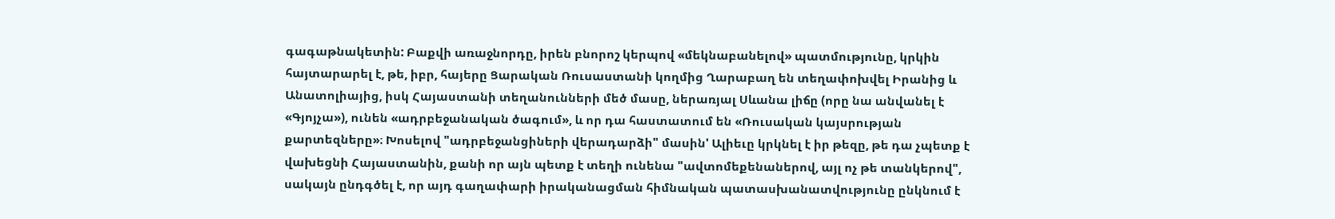գագաթնակետին: Բաքվի առաջնորդը, իրեն բնորոշ կերպով «մեկնաբանելով» պատմությունը, կրկին հայտարարել է, թե, իբր, հայերը Ցարական Ռուսաստանի կողմից Ղարաբաղ են տեղափոխվել Իրանից և Անատոլիայից, իսկ Հայաստանի տեղանունների մեծ մասը, ներառյալ Սևանա լիճը (որը նա անվանել է «Գյոյչա»), ունեն «ադրբեջանական ծագում», և որ դա հաստատում են «Ռուսական կայսրության քարտեզները»։ Խոսելով "ադրբեջանցիների վերադարձի" մասին' Ալիեւը կրկնել է իր թեզը, թե դա չպետք է վախեցնի Հայաստանին, քանի որ այն պետք է տեղի ունենա "ավտոմեքենաներով, այլ ոչ թե տանկերով", սակայն ընդգծել է, որ այդ գաղափարի իրականացման հիմնական պատասխանատվությունը ընկնում է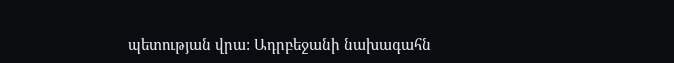պետության վրա: Ադրբեջանի նախագահն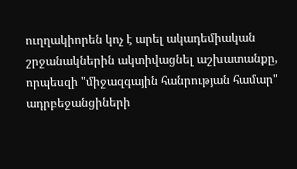ուղղակիորեն կոչ է արել ակադեմիական շրջանակներին ակտիվացնել աշխատանքը, որպեսզի "միջազգային հանրության համար" ադրբեջանցիների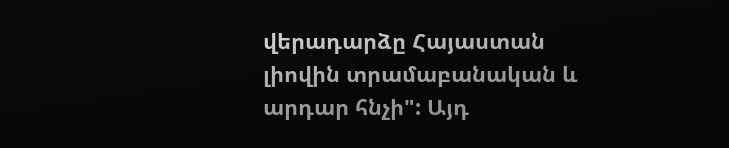վերադարձը Հայաստան լիովին տրամաբանական և արդար հնչի": Այդ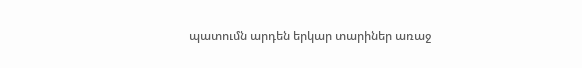պատումն արդեն երկար տարիներ առաջ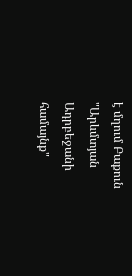է մղում Բաքուն "Արևմտյան Ադրբեջանի համայնք"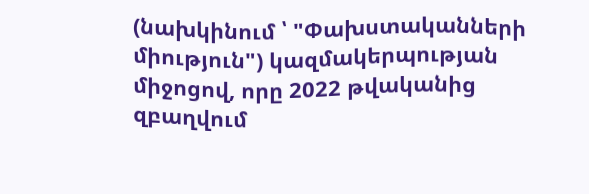(նախկինում ՝ "Փախստականների միություն") կազմակերպության միջոցով, որը 2022 թվականից զբաղվում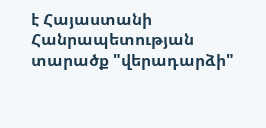է Հայաստանի Հանրապետության տարածք "վերադարձի"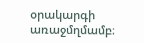օրակարգի առաջմղմամբ։